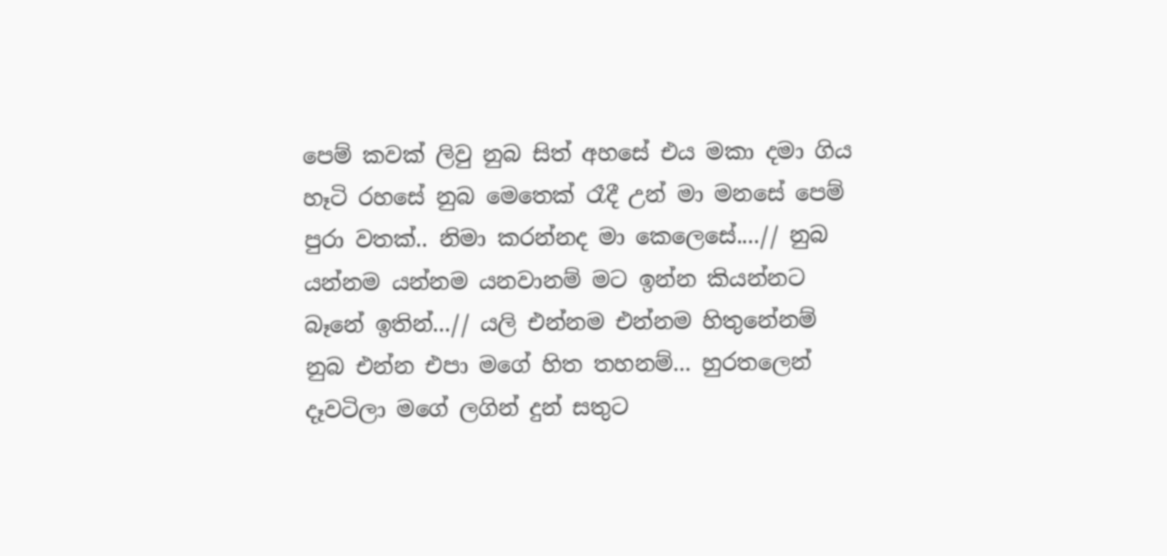පෙම් කවක් ලිවු නුබ සිත් අහසේ එය මකා දමා ගිය හෑටි රහසේ නුබ මෙතෙක් රෑදී උන් මා මනසේ පෙම් පුරා වතක්.. නිමා කරන්නද මා කෙලෙසේ....// නුබ යන්නම යන්නම යනවානම් මට ඉන්න කියන්නට බෑනේ ඉතින්...// යලි එන්නම එන්නම හිතුනේනම් නුබ එන්න එපා මගේ හිත තහනම්... හුරතලෙන් දෑවටිලා මගේ ලගින් දුන් සතුට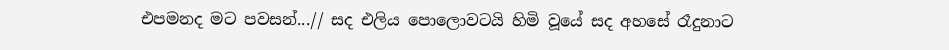එපමනද මට පවසන්...// සද එලිය පොලොවටයි හිමි වූයේ සද අහසේ රෑදුනාට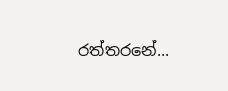රත්තරනේ...